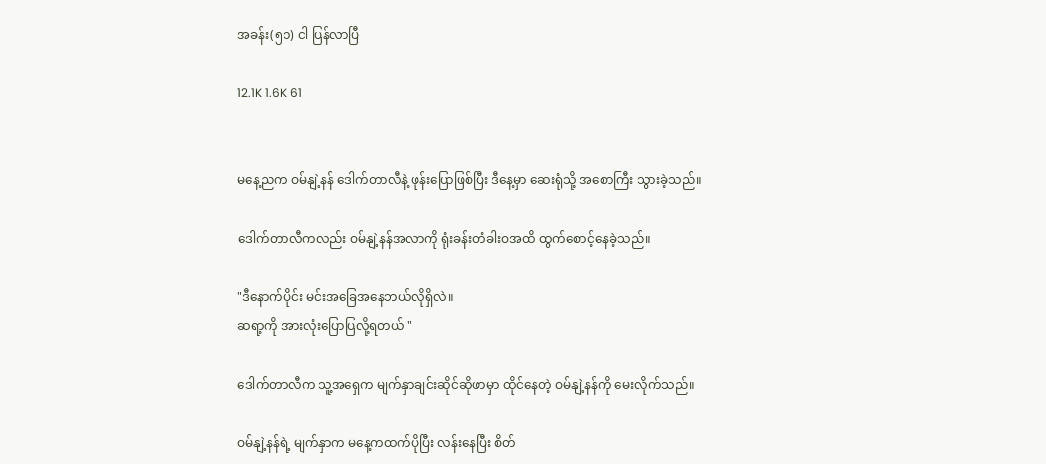အခန်း(၅၁) ငါ ပြန်လာပြီ

12.1K 1.6K 61


မနေ့ညက ဝမ်နျဲ့နန် ဒေါက်တာလီနဲ့ ဖုန်းပြောဖြစ်ပြီး ဒီနေ့မှာ ဆေးရုံသို့ အစောကြီး သွားခဲ့သည်။

ဒေါက်တာလီကလည်း ဝမ်နျဲ့နန်အလာကို ရုံးခန်းတံခါးဝအထိ ထွက်စောင့်နေခဲ့သည်။

"ဒီနောက်ပိုင်း မင်းအခြေအနေဘယ်လိုရှိလဲ။
ဆရာ့ကို အားလုံးပြောပြလို့ရတယ် "

ဒေါက်တာလီက သူ့အရှေက မျက်နှာချင်းဆိုင်ဆိုဖာမှာ ထိုင်နေတဲ့ ဝမ်နျဲ့နန်ကို မေးလိုက်သည်။

ဝမ်နျဲ့နန်ရဲ့ မျက်နှာက မနေ့ကထက်ပိုပြီး လန်းနေပြီး စိတ်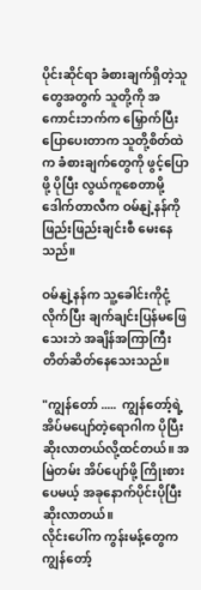ပိုင်းဆိုင်ရာ ခံစားချက်ရှိတဲ့သူတွေအတွက် သူတို့ကို အကောင်းဘက်က မြှောက်ပြီး ပြောပေးတာက သူတို့စိတ်ထဲက ခံစားချက်တွေကို ဖွင့်ပြောဖို့ ပိုပြီး လွယ်ကူစေတာမို့ ဒေါက်တာလီက ဝမ်နျဲ့နန်ကို ဖြည်းဖြည်းချင်းစီ မေးနေသည်။

ဝမ်နျဲ့နန်က သူ့ခေါင်းကိုငုံ့လိုက်ပြီး ချက်ချင်းပြန်မဖြေသေးဘဲ အချိန်အကြာကြီး တိတ်ဆိတ်နေသေးသည်။

"ကျွန်တော် .....  ကျွန်တော့်ရဲ့ အိပ်မပျော်တဲ့ရောဂါက ပိုပြီးဆိုးလာတယ်လို့ထင်တယ်။ အမြဲတမ်း အိပ်ပျော်ဖို့ ကြိုးစားပေမယ့် အခုနောက်ပိုင်းပိုပြီးဆိုးလာတယ်။
လိုင်းပေါ်က ကွန်းမန့်တွေက ကျွန်တော့်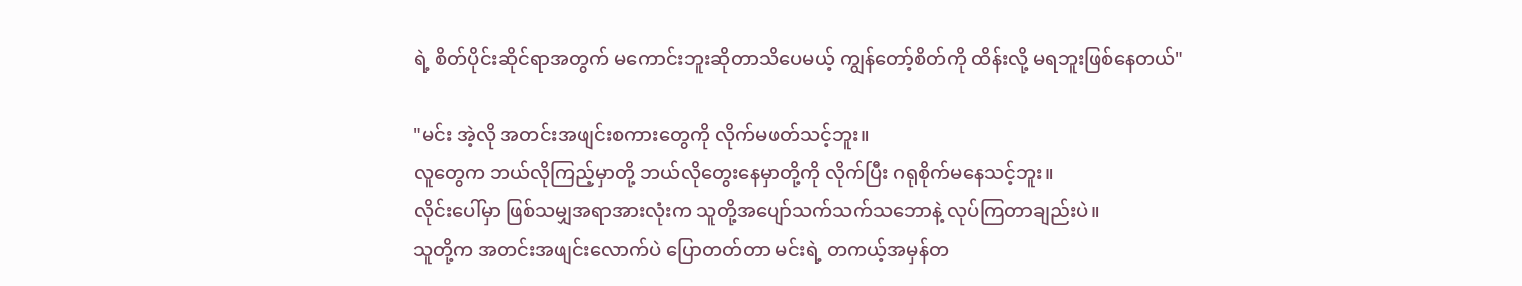ရဲ့ စိတ်ပိုင်းဆိုင်ရာအတွက် မကောင်းဘူးဆိုတာသိပေမယ့် ကျွန်တော့်စိတ်ကို ထိန်းလို့ မရဘူးဖြစ်နေတယ်"

"မင်း အဲ့လို အတင်းအဖျင်းစကားတွေကို လိုက်မဖတ်သင့်ဘူး။
လူတွေက ဘယ်လိုကြည့်မှာတို့ ဘယ်လိုတွေးနေမှာတို့ကို လိုက်ပြီး ဂရုစိုက်မနေသင့်ဘူး။
လိုင်းပေါ်မှာ ဖြစ်သမျှအရာအားလုံးက သူတို့အပျော်သက်သက်သဘောနဲ့ လုပ်ကြတာချည်းပဲ။
သူတို့က အတင်းအဖျင်းလောက်ပဲ ပြောတတ်တာ မင်းရဲ့ တကယ့်အမှန်တ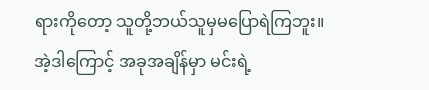ရားကိုတော့ သူတို့ဘယ်သူမှမပြောရဲကြဘူး။
အဲ့ဒါကြောင့် အခုအချိန်မှာ မင်းရဲ့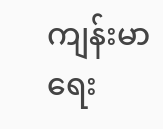ကျန်းမာရေး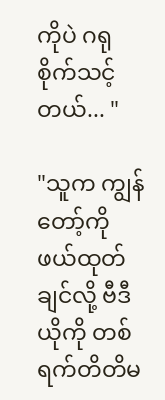ကိုပဲ ဂရုစိုက်သင့်တယ်... "

"သူက ကျွန်တော့်ကို ဖယ်ထုတ်ချင်လို့ ဗီဒီယိုကို တစ်ရက်တိတိမ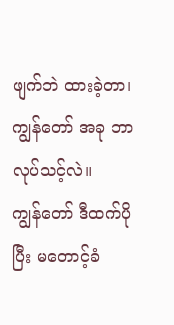ဖျက်ဘဲ ထားခဲ့တာ၊
ကျွန်တော် အခု ဘာလုပ်သင့်လဲ။
ကျွန်တော် ဒီထက်ပိုပြီး မတောင့်ခံ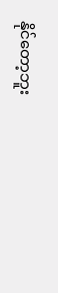နိုင်တော့ဘူး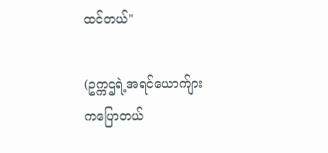ထင်တယ်"

(ဥက္ကဌရဲ့အရင်ယောက်ျားကပြောတယ်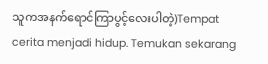သူကအနက်ရောင်ကြာပွင့်လေးပါတဲ့)Tempat cerita menjadi hidup. Temukan sekarang